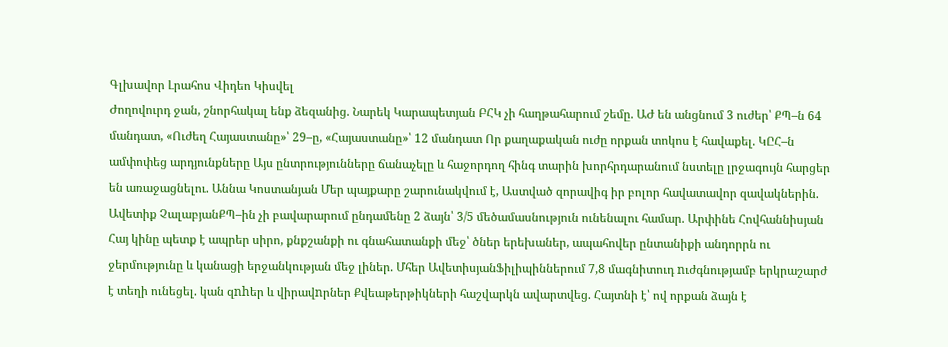Գլխավոր Լրահոս Վիդեո Կիսվել
Ժողովուրդ ջան, շնորհակալ ենք ձեզանից. Նարեկ Կարապետյան ԲՀԿ չի հաղթահարում շեմը. ԱԺ են անցնում 3 ուժեր՝ ՔՊ–ն 64 մանդատ, «Ուժեղ Հայաստանը»՝ 29–ը, «Հայաստանը»՝ 12 մանդատ Որ քաղաքական ուժը որքան տոկոս է հավաքել. ԿԸՀ–ն ամփոփեց արդյունքները Այս ընտրությունները ճանաչելը և հաջորդող հինգ տարին խորհրդարանում նստելը լրջագույն հարցեր են առաջացնելու. Աննա Կոստանյան Մեր պայքարը շարունակվում է, Աստված զորավիգ իր բոլոր հավատավոր զավակներին. Ավետիք ՉալաբյանՔՊ–ին չի բավարարում ընդամենը 2 ձայն՝ 3/5 մեծամասնություն ունենալու համար. Արփինե Հովհաննիսյան Հայ կինը պետք է ապրեր սիրո, քնքշանքի ու գնահատանքի մեջ՝ ծներ երեխաներ, ապահովեր ընտանիքի անդորրն ու ջերմությունը և կանացի երջանկության մեջ լիներ. Մհեր ԱվետիսյանՖիլիպիններում 7,8 մագնիտուդ nւժգնությամբ երկրաշարժ է տեղի ունեցել. կան զnhեր և վիրավnրներ Քվեաթերթիկների հաշվարկն ավարտվեց. Հայտնի է՝ ով որքան ձայն է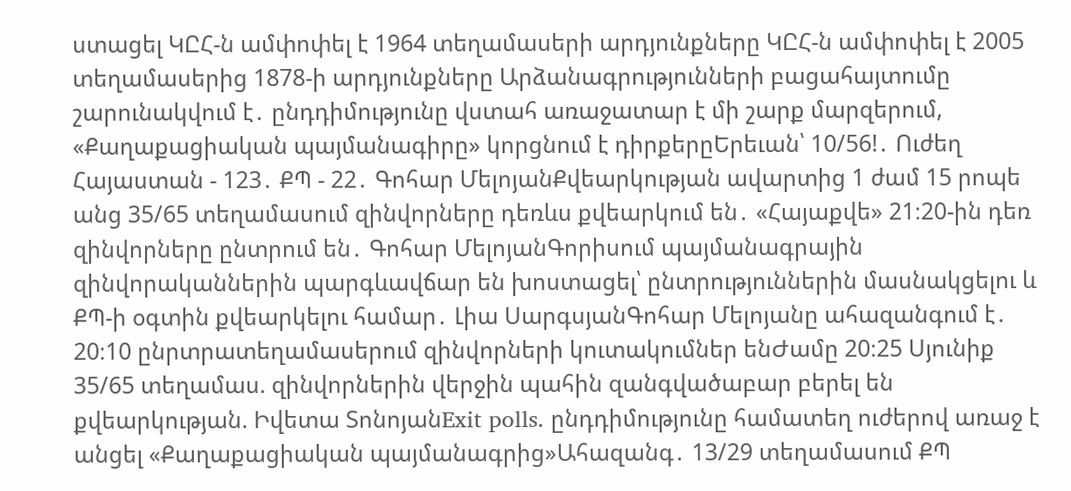ստացել ԿԸՀ-ն ամփոփել է 1964 տեղամասերի արդյունքները ԿԸՀ-ն ամփոփել է 2005 տեղամասերից 1878-ի արդյունքները Արձանագրությունների բացահայտումը շարունակվում է․ ընդդիմությունը վստահ առաջատար է մի շարք մարզերում, «Քաղաքացիական պայմանագիրը» կորցնում է դիրքերըԵրեւան՝ 10/56!․ Ուժեղ Հայաստան - 123․ ՔՊ - 22․ Գոհար ՄելոյանՔվեարկության ավարտից 1 ժամ 15 րոպե անց 35/65 տեղամասում զինվորները դեռևս քվեարկում են․ «Հայաքվե» 21։20-ին դեռ զինվորները ընտրում են․ Գոհար ՄելոյանԳորիսում պայմանագրային զինվորականներին պարգևավճար են խոստացել՝ ընտրություններին մասնակցելու և ՔՊ-ի օգտին քվեարկելու համար․ Լիա ՍարգսյանԳոհար Մելոյանը ահազանգում է․ 20։10 ընրտրատեղամասերում զինվորների կուտակումներ ենԺամը 20։25 Սյունիք 35/65 տեղամաս. զինվորներին վերջին պահին զանգվածաբար բերել են քվեարկության. Իվետա ՏոնոյանExit polls. ընդդիմությունը համատեղ ուժերով առաջ է անցել «Քաղաքացիական պայմանագրից»Ահազանգ․ 13/29 տեղամասում ՔՊ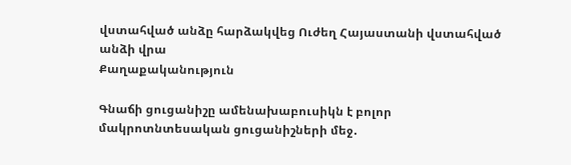վստահված անձը հարձակվեց Ուժեղ Հայաստանի վստահված անձի վրա
Քաղաքականություն

Գնաճի ցուցանիշը ամենախաբուսիկն է բոլոր մակրոտնտեսական ցուցանիշների մեջ․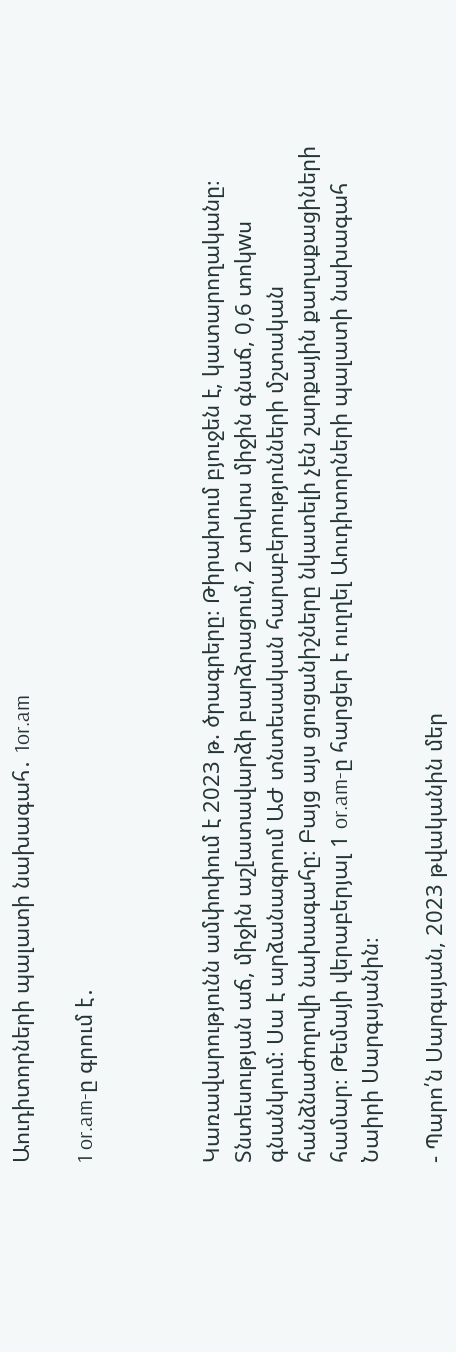Աուդիտորների պալատի նախագահ․ 1or.am

1 or.am-ը գրում է․



Կառավարությունն ամփոփում է 2023 թ. ծրագրերը։ Թիրախում բյուջեն է, կատարողականը։ Տնտեսության աճ, միջին աշ[ատավարձի բարձրացում, 2 տոկոս միջին գնաճ, 0,6 տոկwս գնանկում։ Սա է արձանագրում ԱԺ տնտեսական հարաբերությունների մշտական հանձնաժողովի նախագահը։ Բայց այս ցուցանիշները նկատելի չեն շարքային քաղաքացիների համար։ Թեմայի վերաբերյալ 1 or.am-ը հարցեր է ուղղել Աուդիտորների պալատի նախագահ Նաիրի Սարգսյանին։

- Պարո՛ն Սարգսյան, 2023 թվականին մեր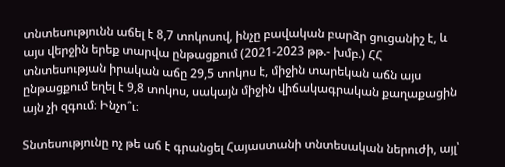տնտեսությունն աճել է 8,7 տոկոսով, ինչը բավական բարձր ցուցանիշ է, և այս վերջին երեք տարվա ընթացքում (2021-2023 թթ.- խմբ.) ՀՀ տնտեսության իրական աճը 29,5 տոկոս է, միջին տարեկան աճն այս ընթացքում եղել է 9,8 տոկոս, սակայն միջին վիճակագրական քաղաքացին այն չի զգում։ Ինչո՞ւ։

Տնտեսությունը ոչ թե աճ է գրանցել Հայաստանի տնտեսական ներուժի, այլ՝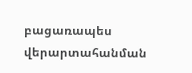բացառապես վերարտահանման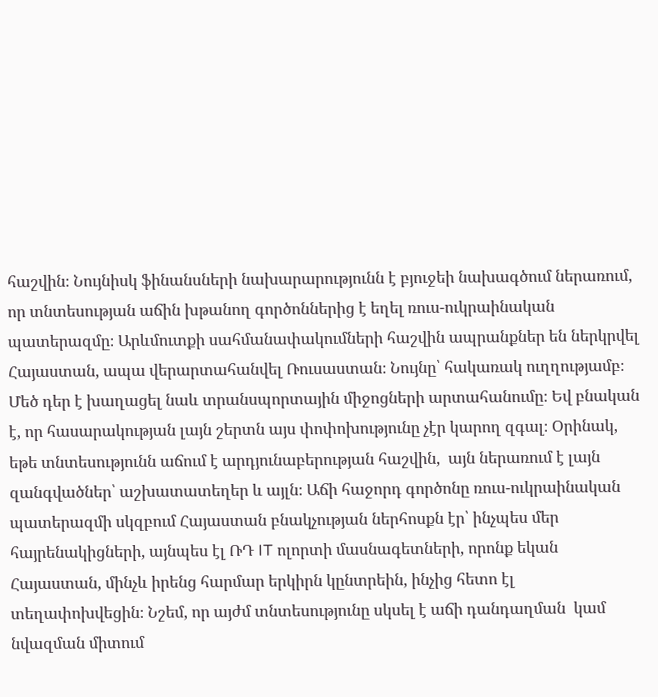հաշվին։ Նույնիսկ ֆինանսների նախարարությունն է բյուջեի նախագծում ներառում, որ տնտեսության աճին խթանող գործոններից է եղել ռուս-ուկրաինական պատերազմը։ Արևմուտքի սահմանափակումների հաշվին ապրանքներ են ներկրվել Հայաստան, ապա վերարտահանվել Ռուսաստան։ Նույնը՝ հակառակ ուղղությամբ։ Մեծ դեր է խաղացել նաև տրանսպորտային միջոցների արտահանումը։ Եվ բնական է, որ հասարակության լայն շերտն այս փոփոխությունը չէր կարող զգալ։ Օրինակ, եթե տնտեսությունն աճում է արդյունաբերության հաշվին,  այն ներառում է լայն զանգվածներ՝ աշխատատեղեր և այլն։ Աճի հաջորդ գործոնը ռուս-ուկրաինական պատերազմի սկզբում Հայաստան բնակչության ներհոսքն էր՝ ինչպես մեր հայրենակիցների, այնպես էլ ՌԴ IT ոլորտի մասնագետների, որոնք եկան Հայաստան, մինչև իրենց հարմար երկիրն կընտրեին, ինչից հետո էլ տեղափոխվեցին։ Նշեմ, որ այժմ տնտեսությունը սկսել է աճի դանդաղման  կամ նվազման միտում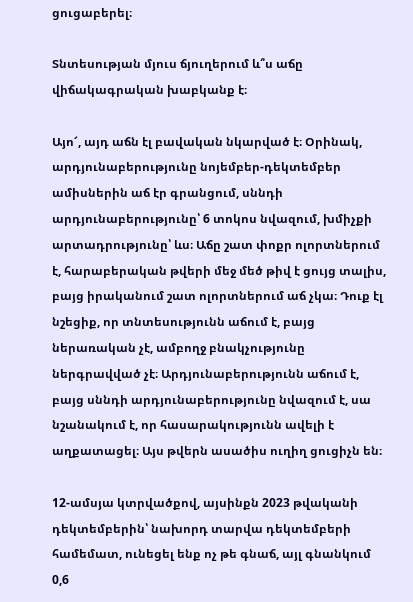ցուցաբերել։

Տնտեսության մյուս ճյուղերում և՞ս աճը վիճակագրական խաբկանք է։

Այո՜, այդ աճն էլ բավական նկարված է։ Օրինակ, արդյունաբերությունը նոյեմբեր-դեկտեմբեր ամիսներին աճ էր գրանցում, սննդի արդյունաբերությունը՝ 6 տոկոս նվազում, խմիչքի արտադրությունը՝ ևս։ Աճը շատ փոքր ոլորտներում է, հարաբերական թվերի մեջ մեծ թիվ է ցույց տալիս, բայց իրականում շատ ոլորտներում աճ չկա։ Դուք էլ նշեցիք, որ տնտեսությունն աճում է, բայց ներառական չէ, ամբողջ բնակչությունը ներգրավված չէ։ Արդյունաբերությունն աճում է, բայց սննդի արդյունաբերությունը նվազում է, սա նշանակում է, որ հասարակությունն ավելի է աղքատացել։ Այս թվերն ասածիս ուղիղ ցուցիչն են։

12-ամսյա կտրվածքով, այսինքն 2023 թվականի դեկտեմբերին՝ նախորդ տարվա դեկտեմբերի համեմատ, ունեցել ենք ոչ թե գնաճ, այլ գնանկում 0,6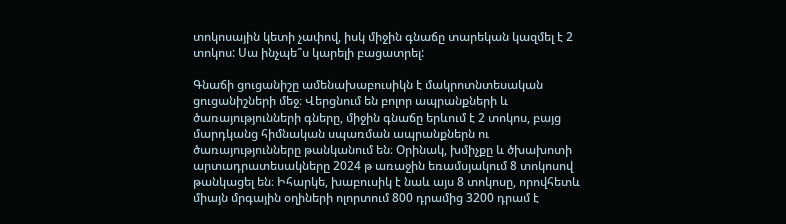տոկոսային կետի չափով, իսկ միջին գնաճը տարեկան կազմել է 2 տոկոս: Սա ինչպե՞ս կարելի բացատրել:

Գնաճի ցուցանիշը ամենախաբուսիկն է մակրոտնտեսական ցուցանիշների մեջ։ Վերցնում են բոլոր ապրանքների և ծառայությունների գները, միջին գնաճը երևում է 2 տոկոս, բայց մարդկանց հիմնական սպառման ապրանքներն ու ծառայությունները թանկանում են։ Օրինակ, խմիչքը և ծխախոտի արտադրատեսակները 2024 թ առաջին եռամսյակում 8 տոկոսով թանկացել են։ Իհարկե, խաբուսիկ է նաև այս 8 տոկոսը, որովհետև միայն մրգային օղիների ոլորտում 800 դրամից 3200 դրամ է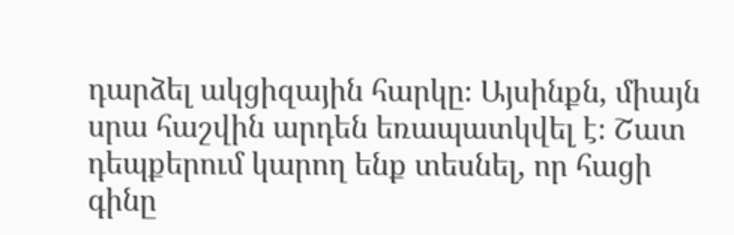դարձել ակցիզային հարկը։ Այսինքն, միայն սրա հաշվին արդեն եռապատկվել է։ Շատ դեպքերում կարող ենք տեսնել, որ հացի գինը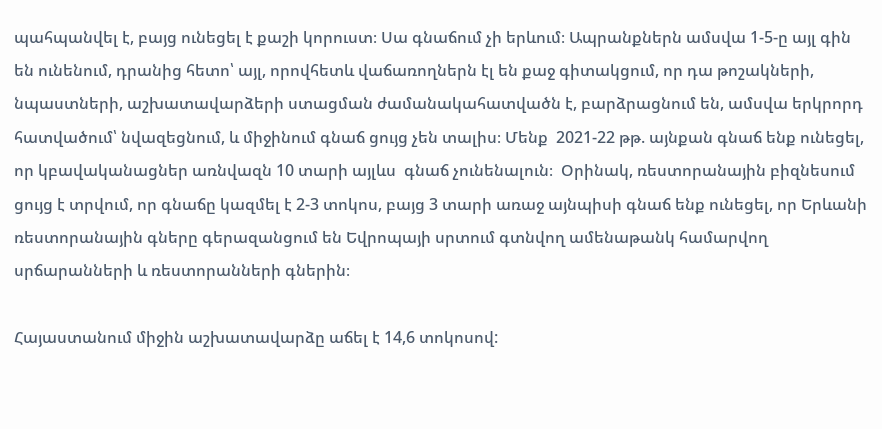պահպանվել է, բայց ունեցել է քաշի կորուստ։ Սա գնաճում չի երևում։ Ապրանքներն ամսվա 1-5-ը այլ գին են ունենում, դրանից հետո՝ այլ, որովհետև վաճառողներն էլ են քաջ գիտակցում, որ դա թոշակների, նպաստների, աշխատավարձերի ստացման ժամանակահատվածն է, բարձրացնում են, ամսվա երկրորդ հատվածում՝ նվազեցնում, և միջինում գնաճ ցույց չեն տալիս։ Մենք  2021-22 թթ. այնքան գնաճ ենք ունեցել, որ կբավականացներ առնվազն 10 տարի այլևս  գնաճ չունենալուն։  Օրինակ, ռեստորանային բիզնեսում ցույց է տրվում, որ գնաճը կազմել է 2-3 տոկոս, բայց 3 տարի առաջ այնպիսի գնաճ ենք ունեցել, որ Երևանի ռեստորանային գները գերազանցում են Եվրոպայի սրտում գտնվող ամենաթանկ համարվող սրճարանների և ռեստորանների գներին։

Հայաստանում միջին աշխատավարձը աճել է 14,6 տոկոսով: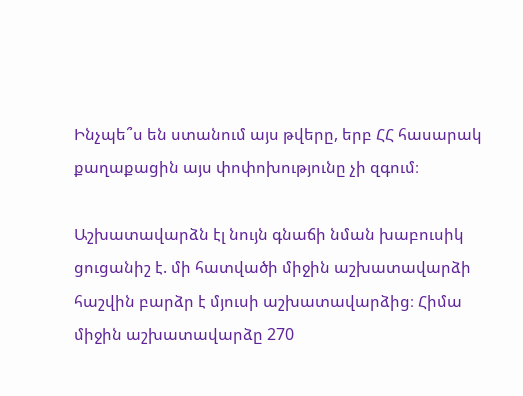Ինչպե՞ս են ստանում այս թվերը, երբ ՀՀ հասարակ քաղաքացին այս փոփոխությունը չի զգում։

Աշխատավարձն էլ նույն գնաճի նման խաբուսիկ ցուցանիշ է. մի հատվածի միջին աշխատավարձի հաշվին բարձր է մյուսի աշխատավարձից։ Հիմա միջին աշխատավարձը 270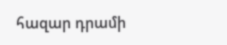հազար դրամի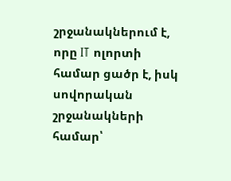շրջանակներում է, որը IT ոլորտի համար ցածր է, իսկ սովորական շրջանակների համար՝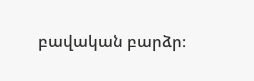բավական բարձր։